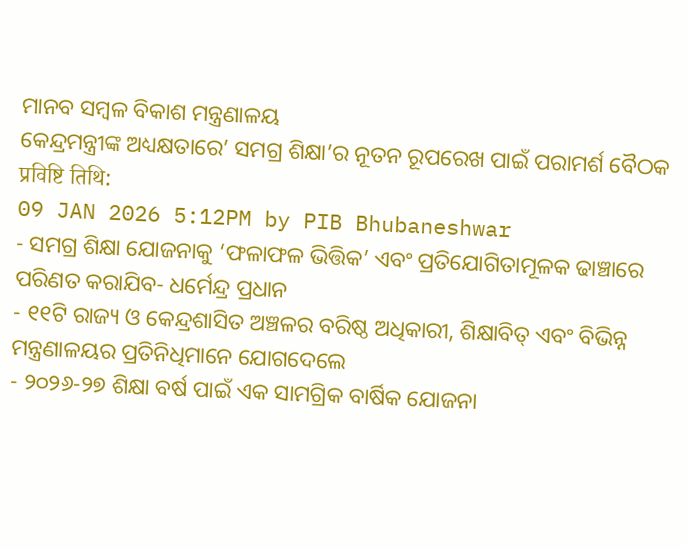ମାନବ ସମ୍ବଳ ବିକାଶ ମନ୍ତ୍ରଣାଳୟ
କେନ୍ଦ୍ରମନ୍ତ୍ରୀଙ୍କ ଅଧ୍ୟକ୍ଷତାରେ’ ସମଗ୍ର ଶିକ୍ଷା’ର ନୂତନ ରୂପରେଖ ପାଇଁ ପରାମର୍ଶ ବୈଠକ
प्रविष्टि तिथि:
09 JAN 2026 5:12PM by PIB Bhubaneshwar
- ସମଗ୍ର ଶିକ୍ଷା ଯୋଜନାକୁ ‘ଫଳାଫଳ ଭିତ୍ତିକ’ ଏବଂ ପ୍ରତିଯୋଗିତାମୂଳକ ଢାଞ୍ଚାରେ ପରିଣତ କରାଯିବ- ଧର୍ମେନ୍ଦ୍ର ପ୍ରଧାନ
- ୧୧ଟି ରାଜ୍ୟ ଓ କେନ୍ଦ୍ରଶାସିତ ଅଞ୍ଚଳର ବରିଷ୍ଠ ଅଧିକାରୀ, ଶିକ୍ଷାବିତ୍ ଏବଂ ବିଭିନ୍ନ ମନ୍ତ୍ରଣାଳୟର ପ୍ରତିନିଧିମାନେ ଯୋଗଦେଲେ
- ୨୦୨୬-୨୭ ଶିକ୍ଷା ବର୍ଷ ପାଇଁ ଏକ ସାମଗ୍ରିକ ବାର୍ଷିକ ଯୋଜନା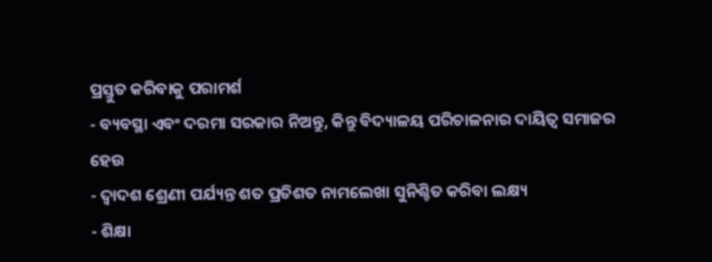ପ୍ରସ୍ତୁତ କରିବାକୁ ପରାମର୍ଶ
- ବ୍ୟବସ୍ଥା ଏବଂ ଦରମା ସରକାର ନିଅନ୍ତୁ, କିନ୍ତୁ ବିଦ୍ୟାଳୟ ପରିଚାଳନାର ଦାୟିତ୍ୱ ସମାଜର ହେଉ
- ଦ୍ୱାଦଶ ଶ୍ରେଣୀ ପର୍ଯ୍ୟନ୍ତ ଶତ ପ୍ରତିଶତ ନାମଲେଖା ସୁନିଶ୍ଚିତ କରିବା ଲକ୍ଷ୍ୟ
- ଶିକ୍ଷା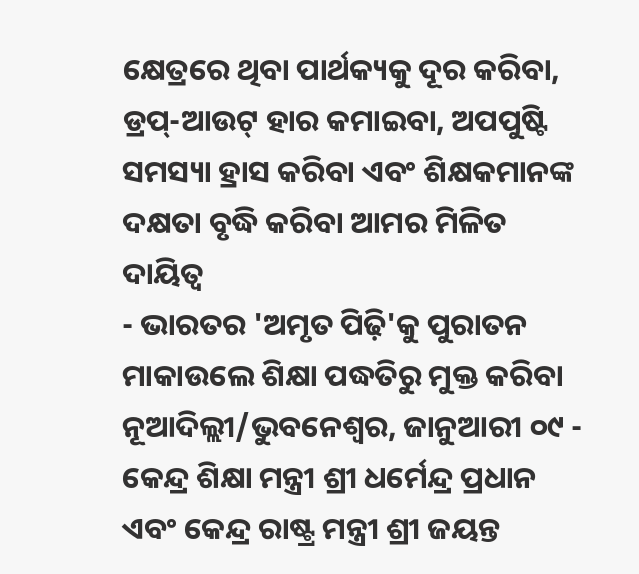କ୍ଷେତ୍ରରେ ଥିବା ପାର୍ଥକ୍ୟକୁ ଦୂର କରିବା, ଡ୍ରପ୍-ଆଉଟ୍ ହାର କମାଇବା, ଅପପୁଷ୍ଟି ସମସ୍ୟା ହ୍ରାସ କରିବା ଏବଂ ଶିକ୍ଷକମାନଙ୍କ ଦକ୍ଷତା ବୃଦ୍ଧି କରିବା ଆମର ମିଳିତ ଦାୟିତ୍ୱ
- ଭାରତର 'ଅମୃତ ପିଢ଼ି'କୁ ପୁରାତନ ମାକାଉଲେ ଶିକ୍ଷା ପଦ୍ଧତିରୁ ମୁକ୍ତ କରିବା
ନୂଆଦିଲ୍ଲୀ/ଭୁବନେଶ୍ୱର, ଜାନୁଆରୀ ୦୯ - କେନ୍ଦ୍ର ଶିକ୍ଷା ମନ୍ତ୍ରୀ ଶ୍ରୀ ଧର୍ମେନ୍ଦ୍ର ପ୍ରଧାନ ଏବଂ କେନ୍ଦ୍ର ରାଷ୍ଟ୍ର ମନ୍ତ୍ରୀ ଶ୍ରୀ ଜୟନ୍ତ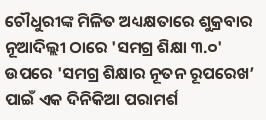ଚୌଧୁରୀଙ୍କ ମିଳିତ ଅଧ୍ୟକ୍ଷତାରେ ଶୁକ୍ରବାର ନୂଆଦିଲ୍ଲୀ ଠାରେ 'ସମଗ୍ର ଶିକ୍ଷା ୩.୦' ଉପରେ 'ସମଗ୍ର ଶିକ୍ଷାର ନୂତନ ରୂପରେଖ’ ପାଇଁ ଏକ ଦିନିକିଆ ପରାମର୍ଶ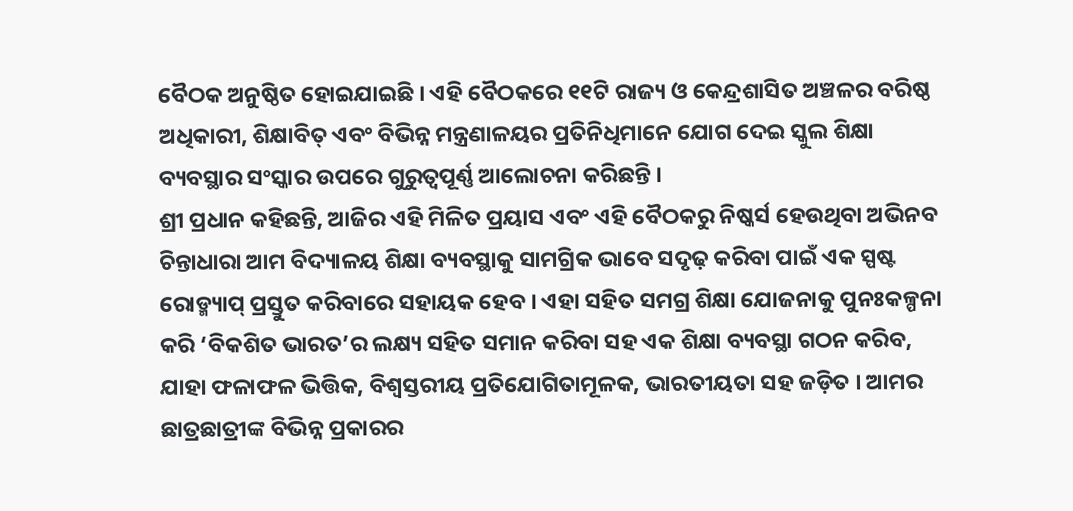ବୈଠକ ଅନୁଷ୍ଠିତ ହୋଇଯାଇଛି । ଏହି ବୈଠକରେ ୧୧ଟି ରାଜ୍ୟ ଓ କେନ୍ଦ୍ରଶାସିତ ଅଞ୍ଚଳର ବରିଷ୍ଠ ଅଧିକାରୀ, ଶିକ୍ଷାବିତ୍ ଏବଂ ବିଭିନ୍ନ ମନ୍ତ୍ରଣାଳୟର ପ୍ରତିନିଧିମାନେ ଯୋଗ ଦେଇ ସ୍କୁଲ ଶିକ୍ଷା ବ୍ୟବସ୍ଥାର ସଂସ୍କାର ଉପରେ ଗୁରୁତ୍ୱପୂର୍ଣ୍ଣ ଆଲୋଚନା କରିଛନ୍ତି ।
ଶ୍ରୀ ପ୍ରଧାନ କହିଛନ୍ତି, ଆଜିର ଏହି ମିଳିତ ପ୍ରୟାସ ଏବଂ ଏହି ବୈଠକରୁ ନିଷ୍କର୍ସ ହେଉଥିବା ଅଭିନବ ଚିନ୍ତାଧାରା ଆମ ବିଦ୍ୟାଳୟ ଶିକ୍ଷା ବ୍ୟବସ୍ଥାକୁ ସାମଗ୍ରିକ ଭାବେ ସଦୃଢ଼ କରିବା ପାଇଁ ଏକ ସ୍ପଷ୍ଟ ରୋଡ୍ମ୍ୟାପ୍ ପ୍ରସ୍ତୁତ କରିବାରେ ସହାୟକ ହେବ । ଏହା ସହିତ ସମଗ୍ର ଶିକ୍ଷା ଯୋଜନାକୁ ପୁନଃକଳ୍ପନା କରି ‘ବିକଶିତ ଭାରତ’ର ଲକ୍ଷ୍ୟ ସହିତ ସମାନ କରିବା ସହ ଏକ ଶିକ୍ଷା ବ୍ୟବସ୍ଥା ଗଠନ କରିବ, ଯାହା ଫଳାଫଳ ଭିତ୍ତିକ, ବିଶ୍ୱସ୍ତରୀୟ ପ୍ରତିଯୋଗିତାମୂଳକ, ଭାରତୀୟତା ସହ ଜଡ଼ିତ । ଆମର ଛାତ୍ରଛାତ୍ରୀଙ୍କ ବିଭିନ୍ନ ପ୍ରକାରର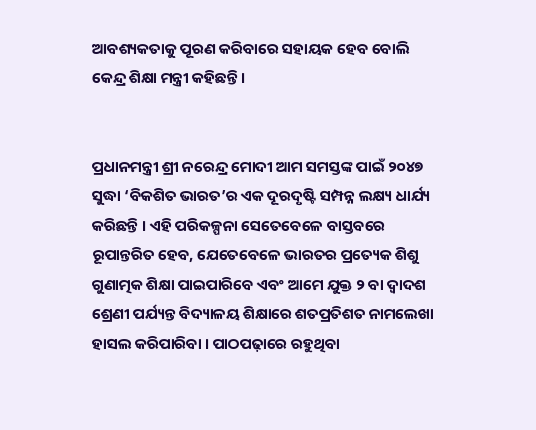ଆବଶ୍ୟକତାକୁ ପୂରଣ କରିବାରେ ସହାୟକ ହେବ ବୋଲି କେନ୍ଦ୍ର ଶିକ୍ଷା ମନ୍ତ୍ରୀ କହିଛନ୍ତି ।


ପ୍ରଧାନମନ୍ତ୍ରୀ ଶ୍ରୀ ନରେନ୍ଦ୍ର ମୋଦୀ ଆମ ସମସ୍ତଙ୍କ ପାଇଁ ୨୦୪୭ ସୁଦ୍ଧା ‘ବିକଶିତ ଭାରତ’ର ଏକ ଦୂରଦୃଷ୍ଟି ସମ୍ପନ୍ନ ଲକ୍ଷ୍ୟ ଧାର୍ଯ୍ୟ କରିଛନ୍ତି । ଏହି ପରିକଳ୍ପନା ସେତେବେଳେ ବାସ୍ତବରେ ରୂପାନ୍ତରିତ ହେବ, ଯେତେବେଳେ ଭାରତର ପ୍ରତ୍ୟେକ ଶିଶୁ ଗୁଣାତ୍ମକ ଶିକ୍ଷା ପାଇପାରିବେ ଏବଂ ଆମେ ଯୁକ୍ତ ୨ ବା ଦ୍ୱାଦଶ ଶ୍ରେଣୀ ପର୍ଯ୍ୟନ୍ତ ବିଦ୍ୟାଳୟ ଶିକ୍ଷାରେ ଶତପ୍ରତିଶତ ନାମଲେଖା ହାସଲ କରିପାରିବା । ପାଠପଢ଼ାରେ ରହୁଥିବା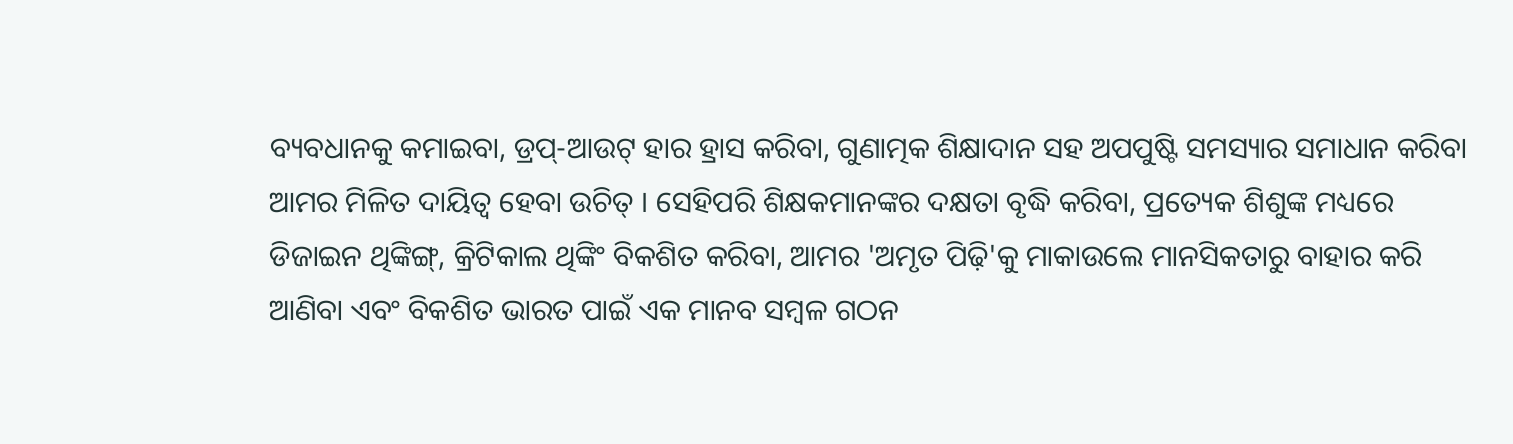ବ୍ୟବଧାନକୁ କମାଇବା, ଡ୍ରପ୍-ଆଉଟ୍ ହାର ହ୍ରାସ କରିବା, ଗୁଣାତ୍ମକ ଶିକ୍ଷାଦାନ ସହ ଅପପୁଷ୍ଟି ସମସ୍ୟାର ସମାଧାନ କରିବା ଆମର ମିଳିତ ଦାୟିତ୍ୱ ହେବା ଉଚିତ୍ । ସେହିପରି ଶିକ୍ଷକମାନଙ୍କର ଦକ୍ଷତା ବୃଦ୍ଧି କରିବା, ପ୍ରତ୍ୟେକ ଶିଶୁଙ୍କ ମଧ୍ୟରେ ଡିଜାଇନ ଥିଙ୍କିଙ୍ଗ୍, କ୍ରିଟିକାଲ ଥିଙ୍କିଂ ବିକଶିତ କରିବା, ଆମର 'ଅମୃତ ପିଢ଼ି'କୁ ମାକାଉଲେ ମାନସିକତାରୁ ବାହାର କରି ଆଣିବା ଏବଂ ବିକଶିତ ଭାରତ ପାଇଁ ଏକ ମାନବ ସମ୍ବଳ ଗଠନ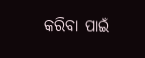କରିବା ପାଇଁ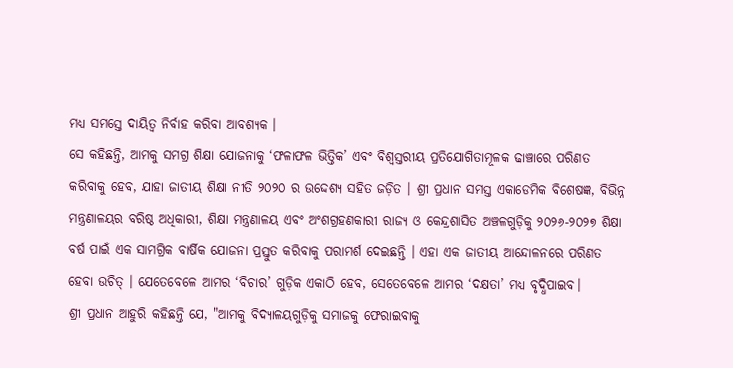ମଧ୍ୟ ସମସ୍ତେ ଦାୟିତ୍ୱ ନିର୍ବାହ କରିବା ଆବଶ୍ୟକ ।
ସେ କହିଛନ୍ତି, ଆମକୁ ସମଗ୍ର ଶିକ୍ଷା ଯୋଜନାକୁ ‘ଫଳାଫଳ ଭିତ୍ତିକ’ ଏବଂ ବିଶ୍ୱସ୍ତରୀୟ ପ୍ରତିଯୋଗିତାମୂଳକ ଢାଞ୍ଚାରେ ପରିଣତ କରିବାକୁ ହେବ, ଯାହା ଜାତୀୟ ଶିକ୍ଷା ନୀତି ୨୦୨୦ ର ଉଦ୍ଦେଶ୍ୟ ସହିତ ଜଡ଼ିତ । ଶ୍ରୀ ପ୍ରଧାନ ସମସ୍ତ ଏକାଡେମିକ ବିଶେଷଜ୍ଞ, ବିଭିନ୍ନ ମନ୍ତ୍ରଣାଳୟର ବରିଷ୍ଠ ଅଧିକାରୀ, ଶିକ୍ଷା ମନ୍ତ୍ରଣାଳୟ ଏବଂ ଅଂଶଗ୍ରହଣକାରୀ ରାଜ୍ୟ ଓ କେନ୍ଦ୍ରଶାସିତ ଅଞ୍ଚଳଗୁଡ଼ିକୁ ୨୦୨୬-୨୦୨୭ ଶିକ୍ଷା ବର୍ଷ ପାଇଁ ଏକ ସାମଗ୍ରିକ ବାର୍ଷିକ ଯୋଜନା ପ୍ରସ୍ତୁତ କରିବାକୁ ପରାମର୍ଶ ଦେଇଛନ୍ତି । ଏହା ଏକ ଜାତୀୟ ଆନ୍ଦୋଳନରେ ପରିଣତ ହେବା ଉଚିତ୍ । ଯେତେବେଳେ ଆମର ‘ବିଚାର’ ଗୁଡ଼ିକ ଏକାଠି ହେବ, ସେତେବେଳେ ଆମର ‘ଦକ୍ଷତା’ ମଧ୍ୟ ବୃଦ୍ଧିପାଇବ।
ଶ୍ରୀ ପ୍ରଧାନ ଆହୁରି କହିଛନ୍ତି ଯେ, "ଆମକୁ ବିଦ୍ୟାଳୟଗୁଡ଼ିକୁ ସମାଜକୁ ଫେରାଇବାକୁ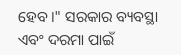ହେବ।" ସରକାର ବ୍ୟବସ୍ଥା ଏବଂ ଦରମା ପାଇଁ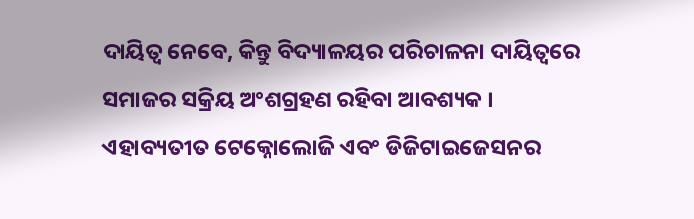ଦାୟିତ୍ୱ ନେବେ, କିନ୍ତୁ ବିଦ୍ୟାଳୟର ପରିଚାଳନା ଦାୟିତ୍ୱରେ ସମାଜର ସକ୍ରିୟ ଅଂଶଗ୍ରହଣ ରହିବା ଆବଶ୍ୟକ । ଏହାବ୍ୟତୀତ ଟେକ୍ନୋଲୋଜି ଏବଂ ଡିଜିଟାଇଜେସନର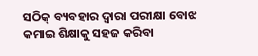ସଠିକ୍ ବ୍ୟବହାର ଦ୍ୱାରା ପରୀକ୍ଷା ବୋଝ କମାଇ ଶିକ୍ଷାକୁ ସହଜ କରିବା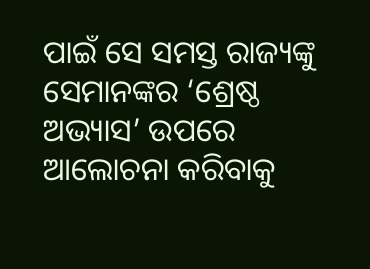ପାଇଁ ସେ ସମସ୍ତ ରାଜ୍ୟଙ୍କୁ ସେମାନଙ୍କର ‘ଶ୍ରେଷ୍ଠ ଅଭ୍ୟାସ’ ଉପରେ ଆଲୋଚନା କରିବାକୁ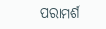ପରାମର୍ଶ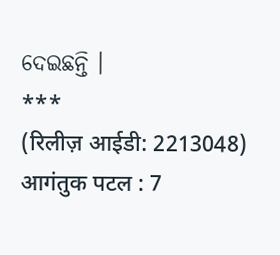ଦେଇଛନ୍ତି ।
***
(रिलीज़ आईडी: 2213048)
आगंतुक पटल : 7